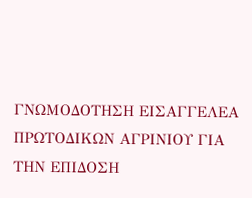ΓΝΩΜΟΔΟΤΗΣΗ ΕΙΣΑΓΓΕΛΕΑ ΠΡΩΤΟΔΙΚΩΝ ΑΓΡΙΝΙΟΥ ΓΙΑ ΤΗΝ ΕΠΙΔΟΣΗ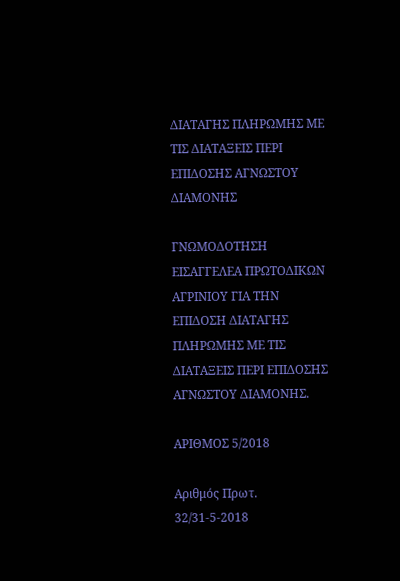ΔΙΑΤΑΓΗΣ ΠΛΗΡΩΜΗΣ ΜΕ ΤΙΣ ΔΙΑΤΑΞΕΙΣ ΠΕΡΙ ΕΠΙΔΟΣΗΣ ΑΓΝΩΣΤΟΥ ΔΙΑΜΟΝΗΣ

ΓΝΩΜΟΔΟΤΗΣΗ ΕΙΣΑΓΓΕΛΕΑ ΠΡΩΤΟΔΙΚΩΝ ΑΓΡΙΝΙΟΥ ΓΙΑ ΤΗΝ ΕΠΙΔΟΣΗ ΔΙΑΤΑΓΗΣ ΠΛΗΡΩΜΗΣ ΜΕ ΤΙΣ ΔΙΑΤΑΞΕΙΣ ΠΕΡΙ ΕΠΙΔΟΣΗΣ ΑΓΝΩΣΤΟΥ ΔΙΑΜΟΝΗΣ.

ΑΡΙΘΜΟΣ 5/2018

Αριθμός Πρωτ. 32/31-5-2018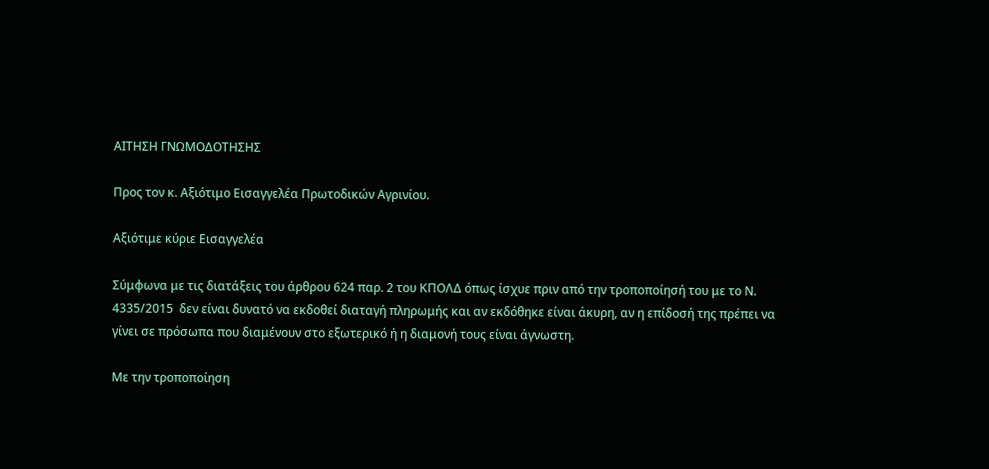ΑΙΤΗΣΗ ΓΝΩΜΟΔΟΤΗΣΗΣ

Προς τον κ. Αξιότιμο Εισαγγελέα Πρωτοδικών Αγρινίου.

Αξιότιμε κύριε Εισαγγελέα

Σύμφωνα με τις διατάξεις του άρθρου 624 παρ. 2 του ΚΠΟΛΔ όπως ίσχυε πριν από την τροποποίησή του με το Ν. 4335/2015  δεν είναι δυνατό να εκδοθεί διαταγή πληρωμής και αν εκδόθηκε είναι άκυρη, αν η επίδοσή της πρέπει να γίνει σε πρόσωπα που διαμένουν στο εξωτερικό ή η διαμονή τους είναι άγνωστη.

Με την τροποποίηση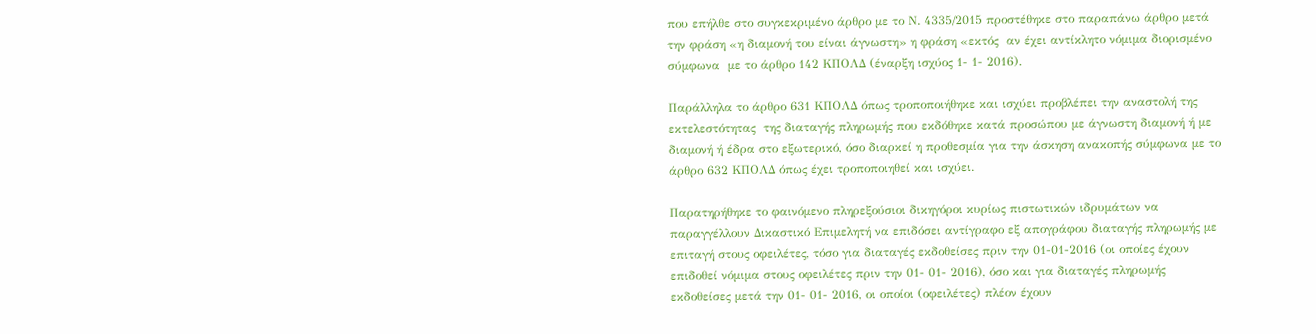που επήλθε στο συγκεκριμένο άρθρο με το Ν. 4335/2015 προστέθηκε στο παραπάνω άρθρο μετά την φράση «η διαμονή του είναι άγνωστη» η φράση «εκτός  αν έχει αντίκλητο νόμιμα διορισμένο σύμφωνα  με το άρθρο 142 ΚΠΟΛΔ (έναρξη ισχύος 1- 1- 2016).

Παράλληλα το άρθρο 631 ΚΠΟΛΔ όπως τροποποιήθηκε και ισχύει προβλέπει την αναστολή της εκτελεστότητας  της διαταγής πληρωμής που εκδόθηκε κατά προσώπου με άγνωστη διαμονή ή με διαμονή ή έδρα στο εξωτερικό, όσο διαρκεί η προθεσμία για την άσκηση ανακοπής σύμφωνα με το άρθρο 632 ΚΠΟΛΔ όπως έχει τροποποιηθεί και ισχύει.

Παρατηρήθηκε το φαινόμενο πληρεξούσιοι δικηγόροι κυρίως πιστωτικών ιδρυμάτων να παραγγέλλουν Δικαστικό Επιμελητή να επιδόσει αντίγραφο εξ απογράφου διαταγής πληρωμής με επιταγή στους οφειλέτες, τόσο για διαταγές εκδοθείσες πριν την 01-01-2016 (οι οποίες έχουν επιδοθεί νόμιμα στους οφειλέτες πριν την 01- 01- 2016), όσο και για διαταγές πληρωμής εκδοθείσες μετά την 01- 01- 2016, οι οποίοι (οφειλέτες) πλέον έχουν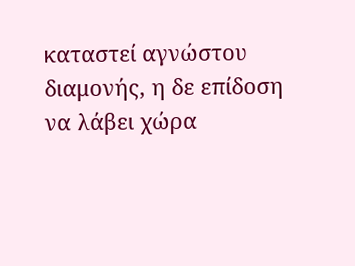καταστεί αγνώστου διαμονής, η δε επίδοση να λάβει χώρα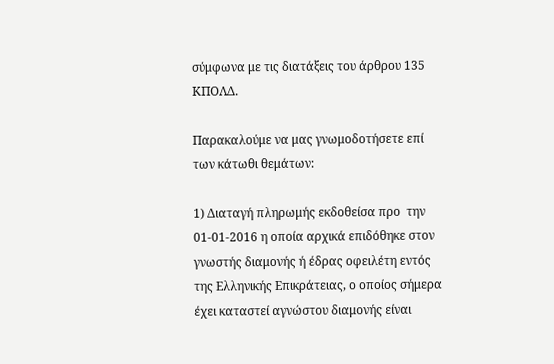σύμφωνα με τις διατάξεις του άρθρου 135 ΚΠΟΛΔ.

Παρακαλούμε να μας γνωμοδοτήσετε επί των κάτωθι θεμάτων:

1) Διαταγή πληρωμής εκδοθείσα προ  την 01-01-2016 η οποία αρχικά επιδόθηκε στον γνωστής διαμονής ή έδρας οφειλέτη εντός της Ελληνικής Επικράτειας, ο οποίος σήμερα έχει καταστεί αγνώστου διαμονής είναι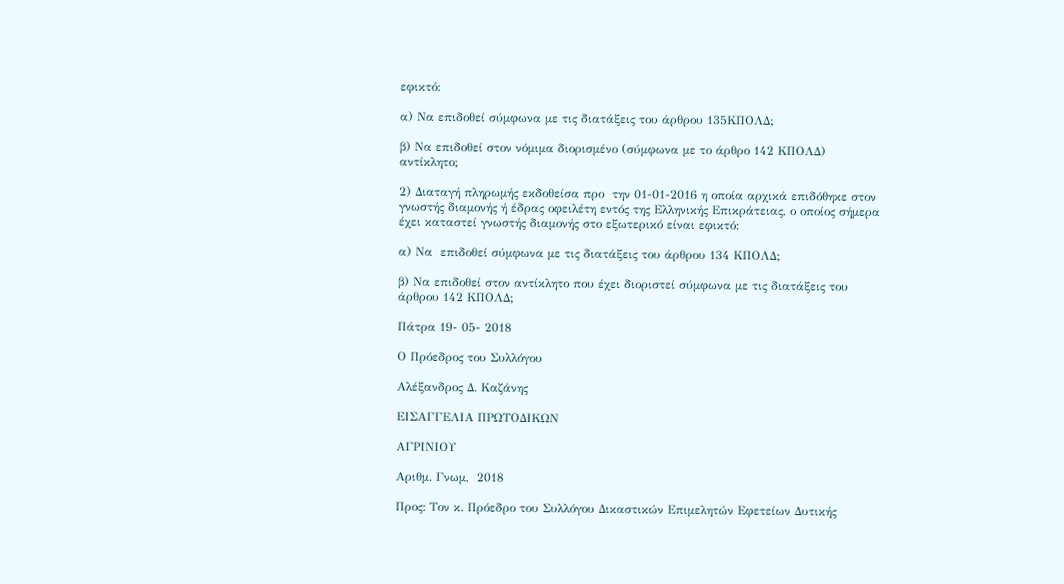εφικτό:

α) Να επιδοθεί σύμφωνα με τις διατάξεις του άρθρου 135ΚΠΟΛΔ;

β) Να επιδοθεί στον νόμιμα διορισμένο (σύμφωνα με το άρθρο 142 ΚΠΟΛΔ) αντίκλητο;

2) Διαταγή πληρωμής εκδοθείσα προ  την 01-01-2016 η οποία αρχικά επιδόθηκε στον γνωστής διαμονής ή έδρας οφειλέτη εντός της Ελληνικής Επικράτειας, ο οποίος σήμερα έχει καταστεί γνωστής διαμονής στο εξωτερικό είναι εφικτό:

α) Να  επιδοθεί σύμφωνα με τις διατάξεις του άρθρου 134 ΚΠΟΛΔ;

β) Να επιδοθεί στον αντίκλητο που έχει διοριστεί σύμφωνα με τις διατάξεις του άρθρου 142 ΚΠΟΛΔ;

Πάτρα 19- 05- 2018

Ο Πρόεδρος του Συλλόγου

Αλέξανδρος Δ. Καζάνης

ΕΙΣΑΓΓΕΛΙΑ ΠΡΩΤΟΔΙΚΩΝ

ΑΓΡΙΝΙΟΥ

Αριθμ. Γνωμ,  2018

Προς: Τον κ. Πρόεδρο του Συλλόγου Δικαστικών Επιμελητών Εφετείων Δυτικής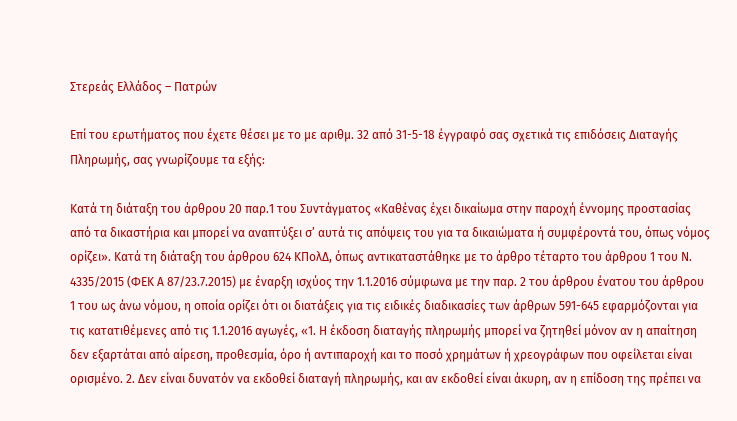Στερεάς Ελλάδος – Πατρών

Επί του ερωτήματος που έχετε θέσει με το με αριθμ. 32 από 31-5-18 έγγραφό σας σχετικά τις επιδόσεις Διαταγής Πληρωμής, σας γνωρίζουμε τα εξής:

Κατά τη διάταξη του άρθρου 20 παρ.1 του Συντάγματος «Καθένας έχει δικαίωμα στην παροχή έννομης προστασίας από τα δικαστήρια και μπορεί να αναπτύξει σ’ αυτά τις απόψεις του για τα δικαιώματα ή συμφέροντά του, όπως νόμος ορίζει». Κατά τη διάταξη του άρθρου 624 ΚΠολΔ, όπως αντικαταστάθηκε με το άρθρο τέταρτο του άρθρου 1 του Ν. 4335/2015 (ΦΕΚ Α 87/23.7.2015) με έναρξη ισχύος την 1.1.2016 σύμφωνα με την παρ. 2 του άρθρου ένατου του άρθρου 1 του ως άνω νόμου, η οποία ορίζει ότι οι διατάξεις για τις ειδικές διαδικασίες των άρθρων 591-645 εφαρμόζονται για τις κατατιθέμενες από τις 1.1.2016 αγωγές, «1. Η έκδοση διαταγής πληρωμής μπορεί να ζητηθεί μόνον αν η απαίτηση δεν εξαρτάται από αίρεση, προθεσμία, όρο ή αντιπαροχή και το ποσό χρημάτων ή χρεογράφων που οφείλεται είναι ορισμένο. 2. Δεν είναι δυνατόν να εκδοθεί διαταγή πληρωμής, και αν εκδοθεί είναι άκυρη, αν η επίδοση της πρέπει να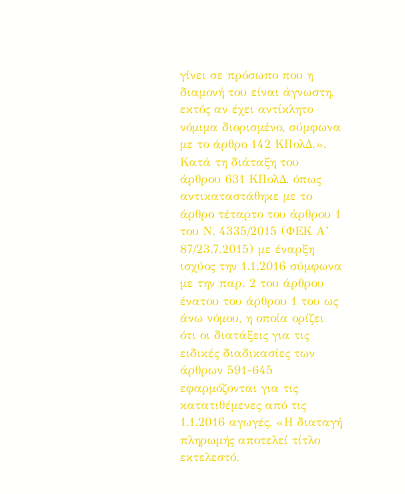γίνει σε πρόσωπο που η διαμονή του είναι άγνωστη, εκτός αν έχει αντίκλητο νόμιμα διορισμένο, σύμφωνα με το άρθρο 142 ΚΠολΔ.». Κατά τη διάταξη του άρθρου 631 ΚΠολΔ, όπως αντικαταστάθηκε με το άρθρο τέταρτο του άρθρου 1 του Ν. 4335/2015 (ΦΕΚ Α’ 87/23.7.2015) με έναρξη ισχύος την 1.1.2016 σύμφωνα με την παρ. 2 του άρθρου ένατου του άρθρου 1 του ως άνω νόμου, η οποία ορίζει ότι οι διατάξεις για τις ειδικές διαδικασίες των άρθρων 591-645 εφαρμόζονται για τις κατατιθέμενες από τις 1.1.2016 αγωγές, «Η διαταγή πληρωμής αποτελεί τίτλο εκτελεστό.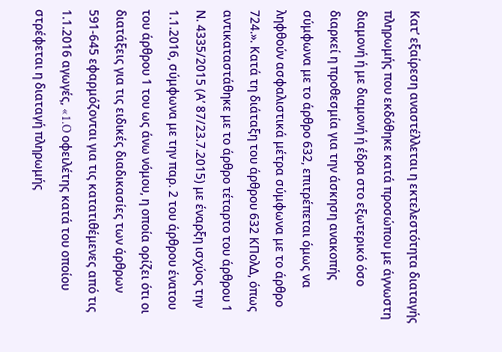Κατ’ εξαίρεση αναστέλλεται η εκτελεστότητα διαταγής πληρωμής που εκδόθηκε κατά προσώπου με άγνωστη διαμονή ή με διαμονή ή έδρα στο εξωτερικό όσο διαρκεί η προθεσμία για την άσκηση ανακοπής σύμφωνα με το άρθρο 632, επιτρέπεται όμως να ληφθούν ασφαλιστικά μέτρα σύμφωνα με το άρθρο 724.». Κατά τη διάταξη του άρθρου 632 ΚΠολΔ, όπως αντικαταστάθηκε με το άρθρο τέταρτο του άρθρου 1 Ν. 4335/2015 (Α’ 87/23.7.2015) με έναρξη ισχύος την 1.1.2016, σύμφωνα με την παρ. 2 του άρθρου ένατου του άρθρου 1 του ως άνω νόμου, η οποία ορίζει ότι οι διατάξεις για τις ειδικές διαδικασίες των άρθρων 591-645 εφαρμόζονται για τις κατατιθέμενες από τις 1.1.2016 αγωγές, «1.O οφειλέτης κατά του οποίου στρέφεται η διαταγή πληρωμής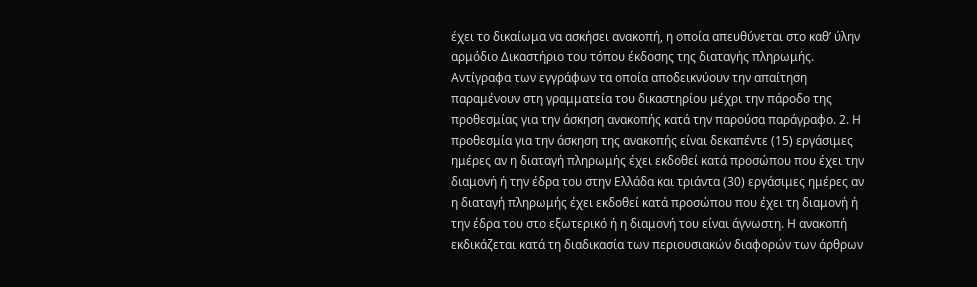έχει το δικαίωμα να ασκήσει ανακοπή, η οποία απευθύνεται στο καθ’ ύλην αρμόδιο Δικαστήριο του τόπου έκδοσης της διαταγής πληρωμής. Αντίγραφα των εγγράφων τα οποία αποδεικνύουν την απαίτηση παραμένουν στη γραμματεία του δικαστηρίου μέχρι την πάροδο της προθεσμίας για την άσκηση ανακοπής κατά την παρούσα παράγραφο. 2. Η προθεσμία για την άσκηση της ανακοπής είναι δεκαπέντε (15) εργάσιμες ημέρες αν η διαταγή πληρωμής έχει εκδοθεί κατά προσώπου που έχει την διαμονή ή την έδρα του στην Ελλάδα και τριάντα (30) εργάσιμες ημέρες αν η διαταγή πληρωμής έχει εκδοθεί κατά προσώπου που έχει τη διαμονή ή την έδρα του στο εξωτερικό ή η διαμονή του είναι άγνωστη. Η ανακοπή εκδικάζεται κατά τη διαδικασία των περιουσιακών διαφορών των άρθρων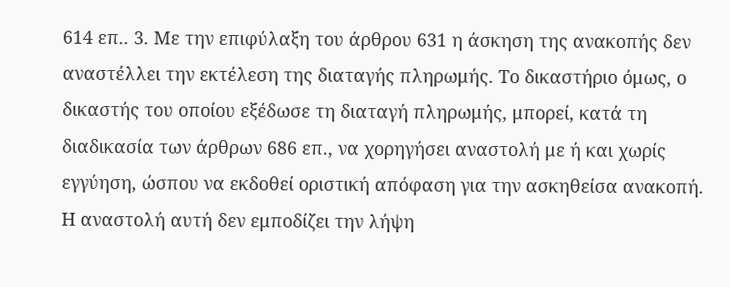614 επ.. 3. Με την επιφύλαξη του άρθρου 631 η άσκηση της ανακοπής δεν αναστέλλει την εκτέλεση της διαταγής πληρωμής. Το δικαστήριο όμως, ο δικαστής του οποίου εξέδωσε τη διαταγή πληρωμής, μπορεί, κατά τη διαδικασία των άρθρων 686 επ., να χορηγήσει αναστολή με ή και χωρίς εγγύηση, ώσπου να εκδοθεί οριστική απόφαση για την ασκηθείσα ανακοπή. Η αναστολή αυτή δεν εμποδίζει την λήψη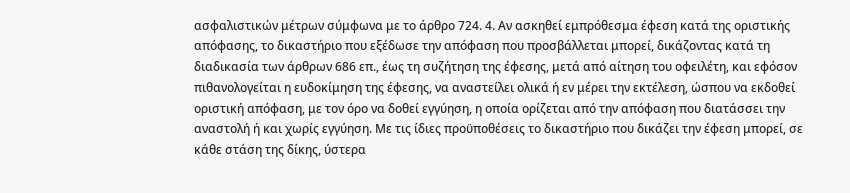ασφαλιστικών μέτρων σύμφωνα με το άρθρο 724. 4. Αν ασκηθεί εμπρόθεσμα έφεση κατά της οριστικής απόφασης, το δικαστήριο που εξέδωσε την απόφαση που προσβάλλεται μπορεί, δικάζοντας κατά τη διαδικασία των άρθρων 686 επ., έως τη συζήτηση της έφεσης, μετά από αίτηση του οφειλέτη, και εφόσον πιθανολογείται η ευδοκίμηση της έφεσης, να αναστείλει ολικά ή εν μέρει την εκτέλεση, ώσπου να εκδοθεί οριστική απόφαση, με τον όρο να δοθεί εγγύηση, η οποία ορίζεται από την απόφαση που διατάσσει την αναστολή ή και χωρίς εγγύηση. Με τις ίδιες προϋποθέσεις το δικαστήριο που δικάζει την έφεση μπορεί, σε κάθε στάση της δίκης, ύστερα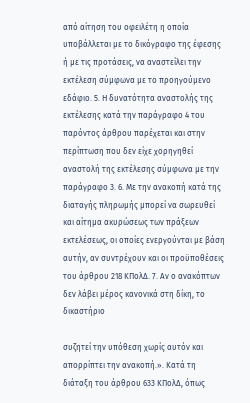από αίτηση του οφειλέτη η οποία υποβάλλεται με το δικόγραφο της έφεσης ή με τις προτάσεις, να αναστείλει την εκτέλεση σύμφωνα με το προηγούμενο εδάφιο. 5. Η δυνατότητα αναστολής της εκτέλεσης κατά την παράγραφο 4 του παρόντος άρθρου παρέχεται και στην περίπτωση που δεν είχε χορηγηθεί αναστολή της εκτέλεσης σύμφωνα με την παράγραφο 3. 6. Με την ανακοπή κατά της διαταγής πληρωμής μπορεί να σωρευθεί και αίτημα ακυρώσεως των πράξεων εκτελέσεως, οι οποίες ενεργούνται με βάση αυτήν, αν συντρέχουν και οι προϋποθέσεις του άρθρου 218 ΚΠολΔ. 7. Αν ο ανακόπτων δεν λάβει μέρος κανονικά στη δίκη, το δικαστήριο

συζητεί την υπόθεση χωρίς αυτόν και απορρίπτει την ανακοπή.». Κατά τη διάταξη του άρθρου 633 ΚΠολΔ, όπως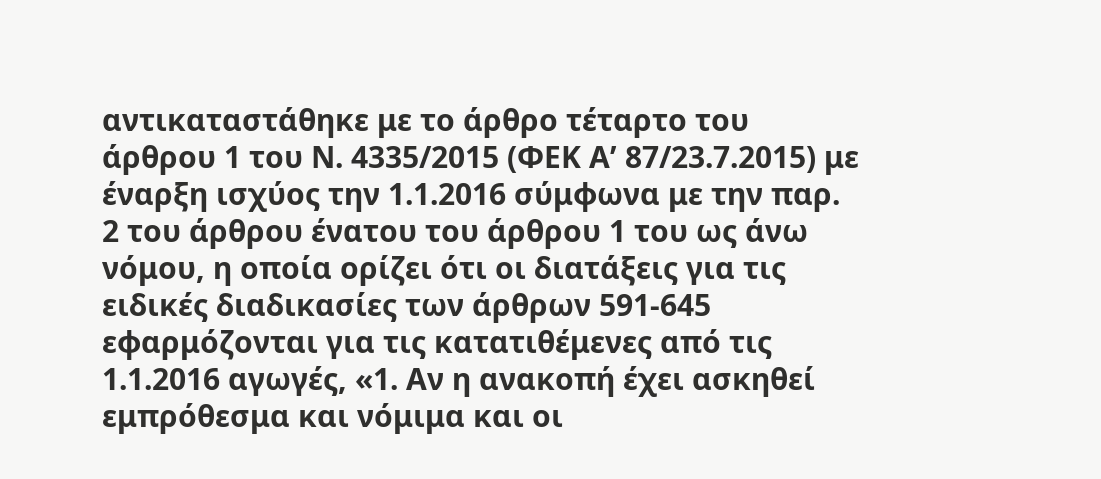αντικαταστάθηκε με το άρθρο τέταρτο του άρθρου 1 του Ν. 4335/2015 (ΦΕΚ Α’ 87/23.7.2015) με έναρξη ισχύος την 1.1.2016 σύμφωνα με την παρ. 2 του άρθρου ένατου του άρθρου 1 του ως άνω νόμου, η οποία ορίζει ότι οι διατάξεις για τις ειδικές διαδικασίες των άρθρων 591-645 εφαρμόζονται για τις κατατιθέμενες από τις 1.1.2016 αγωγές, «1. Αν η ανακοπή έχει ασκηθεί εμπρόθεσμα και νόμιμα και οι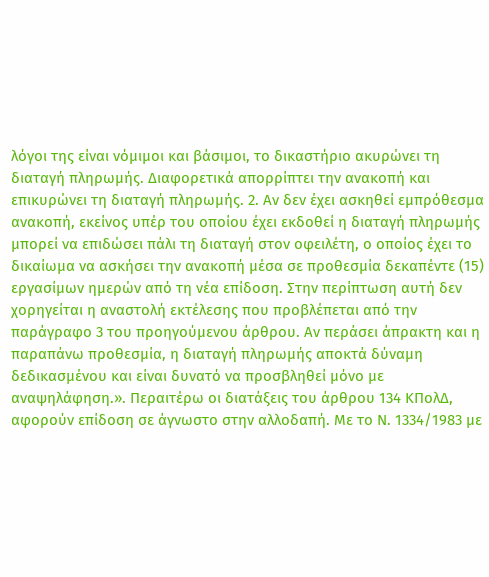λόγοι της είναι νόμιμοι και βάσιμοι, το δικαστήριο ακυρώνει τη διαταγή πληρωμής. Διαφορετικά απορρίπτει την ανακοπή και επικυρώνει τη διαταγή πληρωμής. 2. Αν δεν έχει ασκηθεί εμπρόθεσμα ανακοπή, εκείνος υπέρ του οποίου έχει εκδοθεί η διαταγή πληρωμής μπορεί να επιδώσει πάλι τη διαταγή στον οφειλέτη, ο οποίος έχει το δικαίωμα να ασκήσει την ανακοπή μέσα σε προθεσμία δεκαπέντε (15) εργασίμων ημερών από τη νέα επίδοση. Στην περίπτωση αυτή δεν χορηγείται η αναστολή εκτέλεσης που προβλέπεται από την παράγραφο 3 του προηγούμενου άρθρου. Αν περάσει άπρακτη και η παραπάνω προθεσμία, η διαταγή πληρωμής αποκτά δύναμη δεδικασμένου και είναι δυνατό να προσβληθεί μόνο με αναψηλάφηση.». Περαιτέρω οι διατάξεις του άρθρου 134 ΚΠολΔ, αφορούν επίδοση σε άγνωστο στην αλλοδαπή. Με το Ν. 1334/1983 με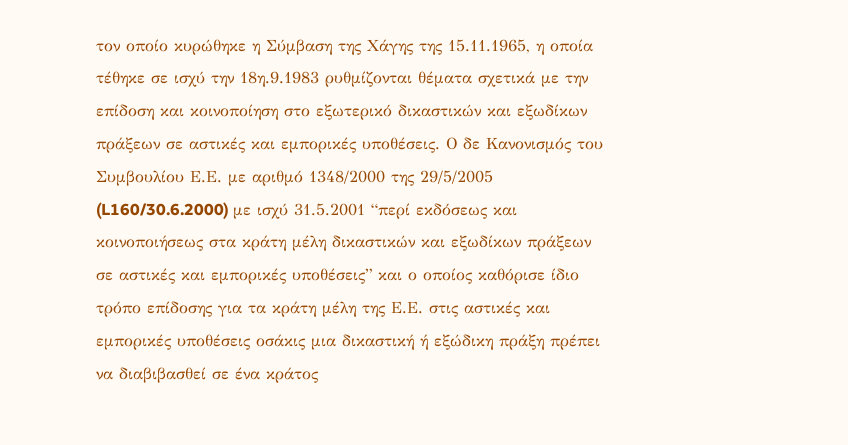τον οποίο κυρώθηκε η Σύμβαση της Χάγης της 15.11.1965, η οποία τέθηκε σε ισχύ την 18η.9.1983 ρυθμίζονται θέματα σχετικά με την επίδοση και κοινοποίηση στο εξωτερικό δικαστικών και εξωδίκων πράξεων σε αστικές και εμπορικές υποθέσεις. Ο δε Κανονισμός του Συμβουλίου Ε.Ε. με αριθμό 1348/2000 της 29/5/2005 (L160/30.6.2000) με ισχύ 31.5.2001 “περί εκδόσεως και κοινοποιήσεως στα κράτη μέλη δικαστικών και εξωδίκων πράξεων σε αστικές και εμπορικές υποθέσεις” και ο οποίος καθόρισε ίδιο τρόπο επίδοσης για τα κράτη μέλη της Ε.Ε. στις αστικές και εμπορικές υποθέσεις οσάκις μια δικαστική ή εξώδικη πράξη πρέπει να διαβιβασθεί σε ένα κράτος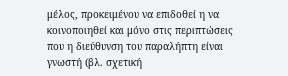μέλος, προκειμένου να επιδοθεί η να κοινοποιηθεί και μόνο στις περιπτώσεις που η διεύθυνση του παραλήπτη είναι γνωστή (βλ. σχετική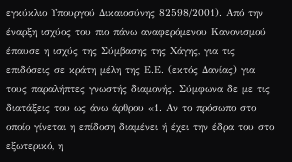εγκύκλιο Υπουργού Δικαιοσύνης 82598/2001). Από την έναρξη ισχύος του πιο πάνω αναφερόμενου Κανονισμού έπαυσε η ισχύς της Σύμβασης της Χάγης, για τις επιδόσεις σε κράτη μέλη της Ε.Ε. (εκτός Δανίας) για τους παραλήπτες γνωστής διαμονής. Σύμφωνα δε με τις διατάξεις του ως άνω άρθρου «1. Αν το πρόσωπο στο οποίο γίνεται η επίδοση διαμένει ή έχει την έδρα του στο εξωτερικό, η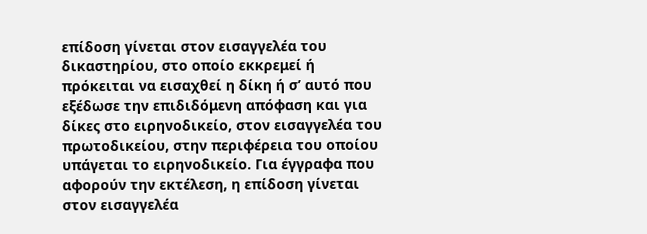επίδοση γίνεται στον εισαγγελέα του δικαστηρίου, στο οποίο εκκρεμεί ή πρόκειται να εισαχθεί η δίκη ή σ’ αυτό που εξέδωσε την επιδιδόμενη απόφαση και για δίκες στο ειρηνοδικείο, στον εισαγγελέα του πρωτοδικείου, στην περιφέρεια του οποίου υπάγεται το ειρηνοδικείο. Για έγγραφα που αφορούν την εκτέλεση, η επίδοση γίνεται στον εισαγγελέα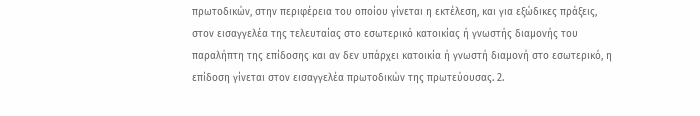πρωτοδικών, στην περιφέρεια του οποίου γίνεται η εκτέλεση, και για εξώδικες πράξεις, στον εισαγγελέα της τελευταίας στο εσωτερικό κατοικίας ή γνωστής διαμονής του παραλήπτη της επίδοσης και αν δεν υπάρχει κατοικία ή γνωστή διαμονή στο εσωτερικό, η επίδοση γίνεται στον εισαγγελέα πρωτοδικών της πρωτεύουσας. 2.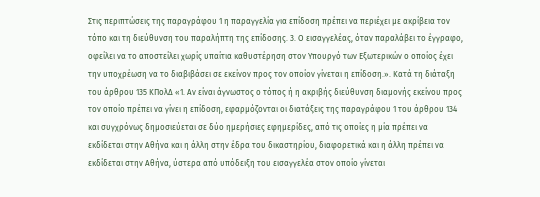Στις περιπτώσεις της παραγράφου 1 η παραγγελία για επίδοση πρέπει να περιέχει με ακρίβεια τον τόπο και τη διεύθυνση του παραλήπτη της επίδοσης. 3. Ο εισαγγελέας, όταν παραλάβει το έγγραφο, οφείλει να το αποστείλει χωρίς υπαίτια καθυστέρηση στον Υπουργό των Εξωτερικών ο οποίος έχει την υποχρέωση να το διαβιβάσει σε εκείνον προς τον οποίον γίνεται η επίδοση.». Κατά τη διάταξη του άρθρου 135 ΚΠολΔ «1. Αν είναι άγνωστος ο τόπος ή η ακριβής διεύθυνση διαμονής εκείνου προς τον οποίο πρέπει να γίνει η επίδοση, εφαρμόζονται οι διατάξεις της παραγράφου 1 του άρθρου 134 και συγχρόνως δημοσιεύεται σε δύο ημερήσιες εφημερίδες, από τις οποίες η μία πρέπει να εκδίδεται στην Αθήνα και η άλλη στην έδρα του δικαστηρίου, διαφορετικά και η άλλη πρέπει να εκδίδεται στην Αθήνα, ύστερα από υπόδειξη του εισαγγελέα στον οποίο γίνεται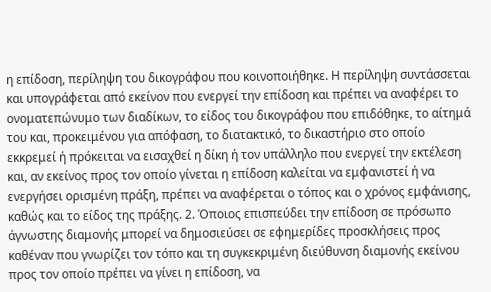η επίδοση, περίληψη του δικογράφου που κοινοποιήθηκε. Η περίληψη συντάσσεται και υπογράφεται από εκείνον που ενεργεί την επίδοση και πρέπει να αναφέρει το ονοματεπώνυμο των διαδίκων, το είδος του δικογράφου που επιδόθηκε, το αίτημά του και, προκειμένου για απόφαση, το διατακτικό, το δικαστήριο στο οποίο εκκρεμεί ή πρόκειται να εισαχθεί η δίκη ή τον υπάλληλο που ενεργεί την εκτέλεση και, αν εκείνος προς τον οποίο γίνεται η επίδοση καλείται να εμφανιστεί ή να ενεργήσει ορισμένη πράξη, πρέπει να αναφέρεται ο τόπος και ο χρόνος εμφάνισης, καθώς και το είδος της πράξης. 2. Όποιος επισπεύδει την επίδοση σε πρόσωπο άγνωστης διαμονής μπορεί να δημοσιεύσει σε εφημερίδες προσκλήσεις προς καθέναν που γνωρίζει τον τόπο και τη συγκεκριμένη διεύθυνση διαμονής εκείνου προς τον οποίο πρέπει να γίνει η επίδοση, να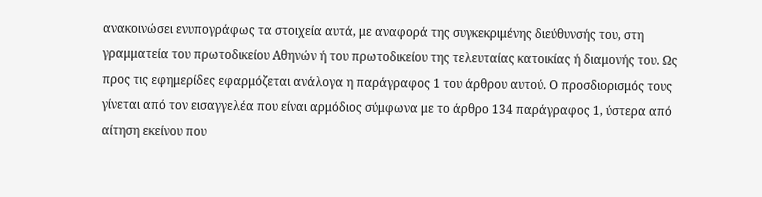ανακοινώσει ενυπογράφως τα στοιχεία αυτά, με αναφορά της συγκεκριμένης διεύθυνσής του, στη γραμματεία του πρωτοδικείου Αθηνών ή του πρωτοδικείου της τελευταίας κατοικίας ή διαμονής του. Ως προς τις εφημερίδες εφαρμόζεται ανάλογα η παράγραφος 1 του άρθρου αυτού. Ο προσδιορισμός τους γίνεται από τον εισαγγελέα που είναι αρμόδιος σύμφωνα με το άρθρο 134 παράγραφος 1, ύστερα από αίτηση εκείνου που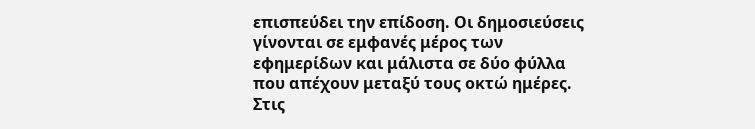επισπεύδει την επίδοση. Οι δημοσιεύσεις γίνονται σε εμφανές μέρος των εφημερίδων και μάλιστα σε δύο φύλλα που απέχουν μεταξύ τους οκτώ ημέρες. Στις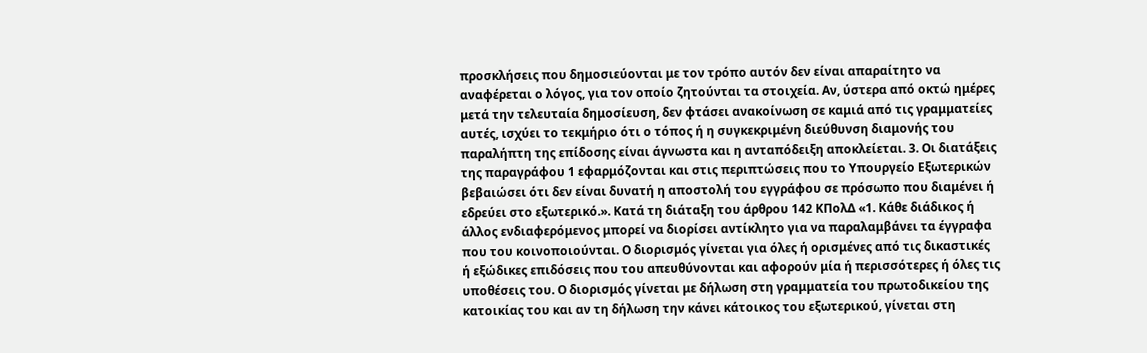προσκλήσεις που δημοσιεύονται με τον τρόπο αυτόν δεν είναι απαραίτητο να αναφέρεται ο λόγος, για τον οποίο ζητούνται τα στοιχεία. Αν, ύστερα από οκτώ ημέρες μετά την τελευταία δημοσίευση, δεν φτάσει ανακοίνωση σε καμιά από τις γραμματείες αυτές, ισχύει το τεκμήριο ότι ο τόπος ή η συγκεκριμένη διεύθυνση διαμονής του παραλήπτη της επίδοσης είναι άγνωστα και η ανταπόδειξη αποκλείεται. 3. Οι διατάξεις της παραγράφου 1 εφαρμόζονται και στις περιπτώσεις που το Υπουργείο Εξωτερικών βεβαιώσει ότι δεν είναι δυνατή η αποστολή του εγγράφου σε πρόσωπο που διαμένει ή εδρεύει στο εξωτερικό.». Κατά τη διάταξη του άρθρου 142 ΚΠολΔ «1. Κάθε διάδικος ή άλλος ενδιαφερόμενος μπορεί να διορίσει αντίκλητο για να παραλαμβάνει τα έγγραφα που του κοινοποιούνται. Ο διορισμός γίνεται για όλες ή ορισμένες από τις δικαστικές ή εξώδικες επιδόσεις που του απευθύνονται και αφορούν μία ή περισσότερες ή όλες τις υποθέσεις του. Ο διορισμός γίνεται με δήλωση στη γραμματεία του πρωτοδικείου της κατοικίας του και αν τη δήλωση την κάνει κάτοικος του εξωτερικού, γίνεται στη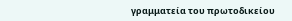γραμματεία του πρωτοδικείου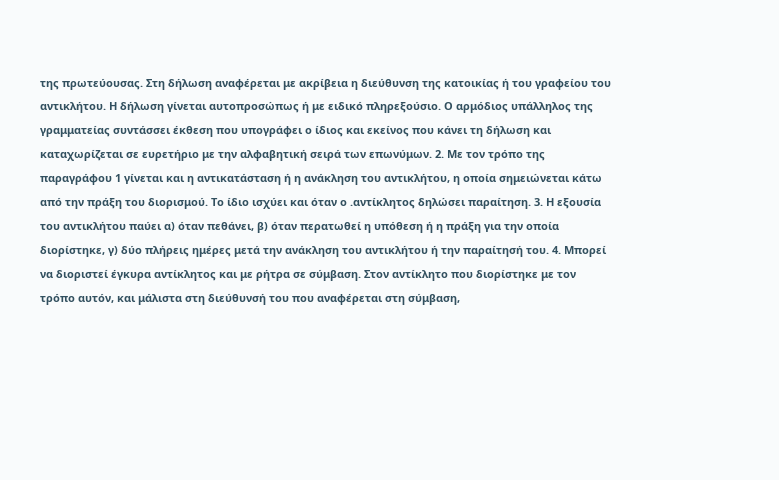της πρωτεύουσας. Στη δήλωση αναφέρεται με ακρίβεια η διεύθυνση της κατοικίας ή του γραφείου του αντικλήτου. Η δήλωση γίνεται αυτοπροσώπως ή με ειδικό πληρεξούσιο. Ο αρμόδιος υπάλληλος της γραμματείας συντάσσει έκθεση που υπογράφει ο ίδιος και εκείνος που κάνει τη δήλωση και καταχωρίζεται σε ευρετήριο με την αλφαβητική σειρά των επωνύμων. 2. Με τον τρόπο της παραγράφου 1 γίνεται και η αντικατάσταση ή η ανάκληση του αντικλήτου, η οποία σημειώνεται κάτω από την πράξη του διορισμού. Το ίδιο ισχύει και όταν ο .αντίκλητος δηλώσει παραίτηση. 3. Η εξουσία του αντικλήτου παύει α) όταν πεθάνει, β) όταν περατωθεί η υπόθεση ή η πράξη για την οποία διορίστηκε, γ) δύο πλήρεις ημέρες μετά την ανάκληση του αντικλήτου ή την παραίτησή του. 4. Μπορεί να διοριστεί έγκυρα αντίκλητος και με ρήτρα σε σύμβαση. Στον αντίκλητο που διορίστηκε με τον τρόπο αυτόν, και μάλιστα στη διεύθυνσή του που αναφέρεται στη σύμβαση,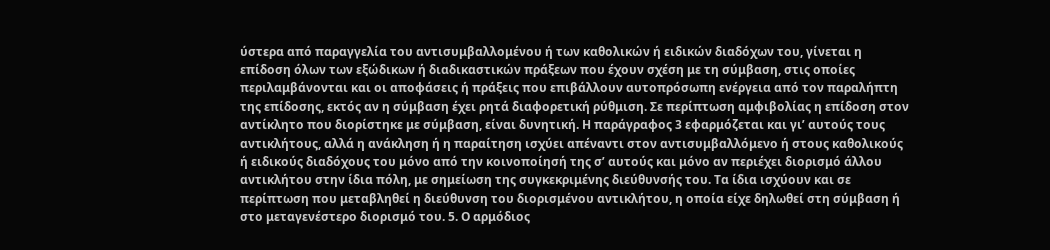ύστερα από παραγγελία του αντισυμβαλλομένου ή των καθολικών ή ειδικών διαδόχων του, γίνεται η επίδοση όλων των εξώδικων ή διαδικαστικών πράξεων που έχουν σχέση με τη σύμβαση, στις οποίες περιλαμβάνονται και οι αποφάσεις ή πράξεις που επιβάλλουν αυτοπρόσωπη ενέργεια από τον παραλήπτη της επίδοσης, εκτός αν η σύμβαση έχει ρητά διαφορετική ρύθμιση. Σε περίπτωση αμφιβολίας η επίδοση στον αντίκλητο που διορίστηκε με σύμβαση, είναι δυνητική. Η παράγραφος 3 εφαρμόζεται και γι’ αυτούς τους αντικλήτους, αλλά η ανάκληση ή η παραίτηση ισχύει απέναντι στον αντισυμβαλλόμενο ή στους καθολικούς ή ειδικούς διαδόχους του μόνο από την κοινοποίησή της σ’ αυτούς και μόνο αν περιέχει διορισμό άλλου αντικλήτου στην ίδια πόλη, με σημείωση της συγκεκριμένης διεύθυνσής του. Τα ίδια ισχύουν και σε περίπτωση που μεταβληθεί η διεύθυνση του διορισμένου αντικλήτου, η οποία είχε δηλωθεί στη σύμβαση ή στο μεταγενέστερο διορισμό του. 5. Ο αρμόδιος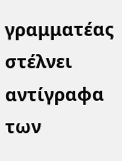γραμματέας στέλνει αντίγραφα των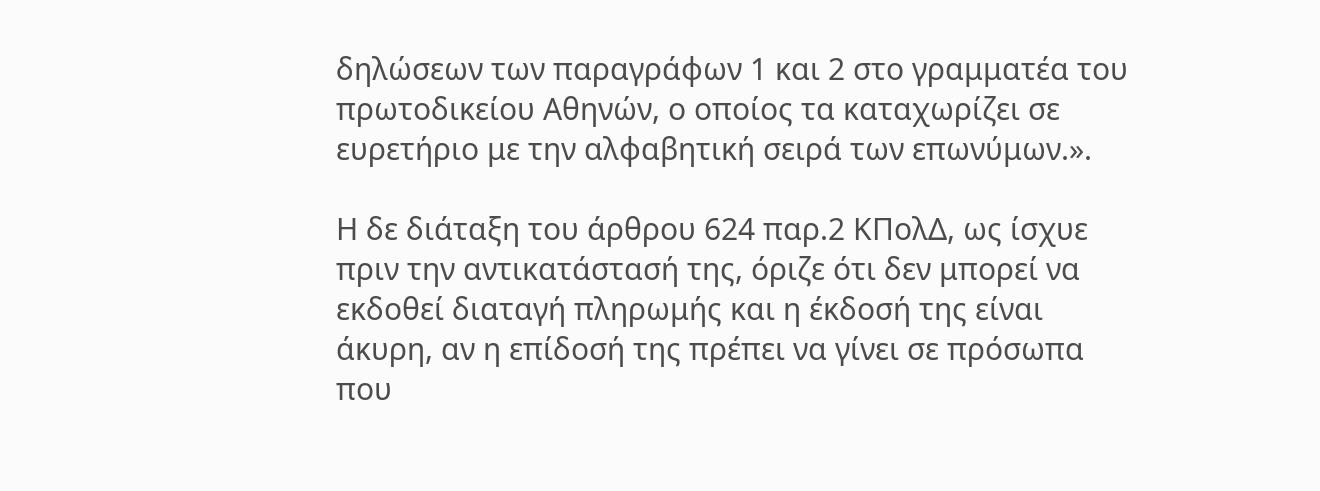δηλώσεων των παραγράφων 1 και 2 στο γραμματέα του πρωτοδικείου Αθηνών, ο οποίος τα καταχωρίζει σε ευρετήριο με την αλφαβητική σειρά των επωνύμων.».

Η δε διάταξη του άρθρου 624 παρ.2 ΚΠολΔ, ως ίσχυε πριν την αντικατάστασή της, όριζε ότι δεν μπορεί να εκδοθεί διαταγή πληρωμής και η έκδοσή της είναι άκυρη, αν η επίδοσή της πρέπει να γίνει σε πρόσωπα που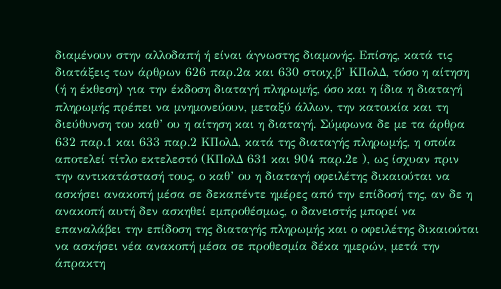διαμένουν στην αλλοδαπή ή είναι άγνωστης διαμονής. Επίσης, κατά τις διατάξεις των άρθρων 626 παρ.2α και 630 στοιχ.β’ ΚΠολΔ, τόσο η αίτηση (ή η έκθεση) για την έκδοση διαταγή πληρωμής, όσο και η ίδια η διαταγή πληρωμής πρέπει να μνημονεύουν, μεταξύ άλλων, την κατοικία και τη διεύθυνση του καθ’ ου η αίτηση και η διαταγή. Σύμφωνα δε με τα άρθρα 632 παρ.1 και 633 παρ.2 ΚΠολΔ, κατά της διαταγής πληρωμής, η οποία αποτελεί τίτλο εκτελεστό (ΚΠολΔ 631 και 904 παρ.2ε ), ως ίσχυαν πριν την αντικατάστασή τους, ο καθ’ ου η διαταγή οφειλέτης δικαιούται να ασκήσει ανακοπή μέσα σε δεκαπέντε ημέρες από την επίδοσή της, αν δε η ανακοπή αυτή δεν ασκηθεί εμπροθέσμως, ο δανειστής μπορεί να επαναλάβει την επίδοση της διαταγής πληρωμής και ο οφειλέτης δικαιούται να ασκήσει νέα ανακοπή μέσα σε προθεσμία δέκα ημερών, μετά την άπρακτη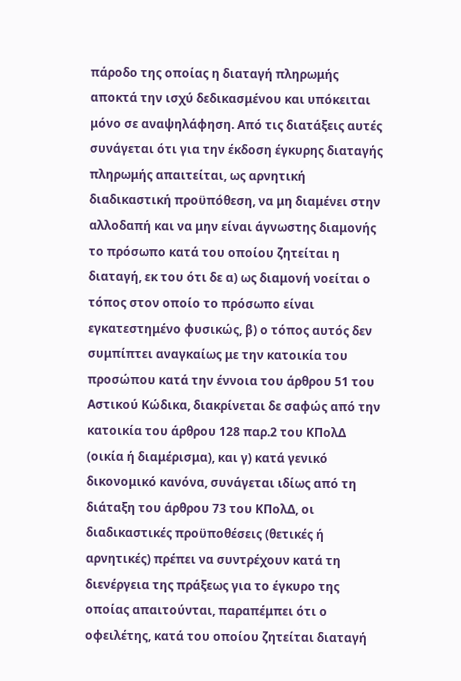πάροδο της οποίας η διαταγή πληρωμής αποκτά την ισχύ δεδικασμένου και υπόκειται μόνο σε αναψηλάφηση. Από τις διατάξεις αυτές συνάγεται ότι για την έκδοση έγκυρης διαταγής πληρωμής απαιτείται, ως αρνητική διαδικαστική προϋπόθεση, να μη διαμένει στην αλλοδαπή και να μην είναι άγνωστης διαμονής το πρόσωπο κατά του οποίου ζητείται η διαταγή, εκ του ότι δε α) ως διαμονή νοείται ο τόπος στον οποίο το πρόσωπο είναι εγκατεστημένο φυσικώς, β) ο τόπος αυτός δεν συμπίπτει αναγκαίως με την κατοικία του προσώπου κατά την έννοια του άρθρου 51 του Αστικού Κώδικα, διακρίνεται δε σαφώς από την κατοικία του άρθρου 128 παρ.2 του ΚΠολΔ (οικία ή διαμέρισμα), και γ) κατά γενικό δικονομικό κανόνα, συνάγεται ιδίως από τη διάταξη του άρθρου 73 του ΚΠολΔ, οι διαδικαστικές προϋποθέσεις (θετικές ή αρνητικές) πρέπει να συντρέχουν κατά τη διενέργεια της πράξεως για το έγκυρο της οποίας απαιτούνται, παραπέμπει ότι ο οφειλέτης, κατά του οποίου ζητείται διαταγή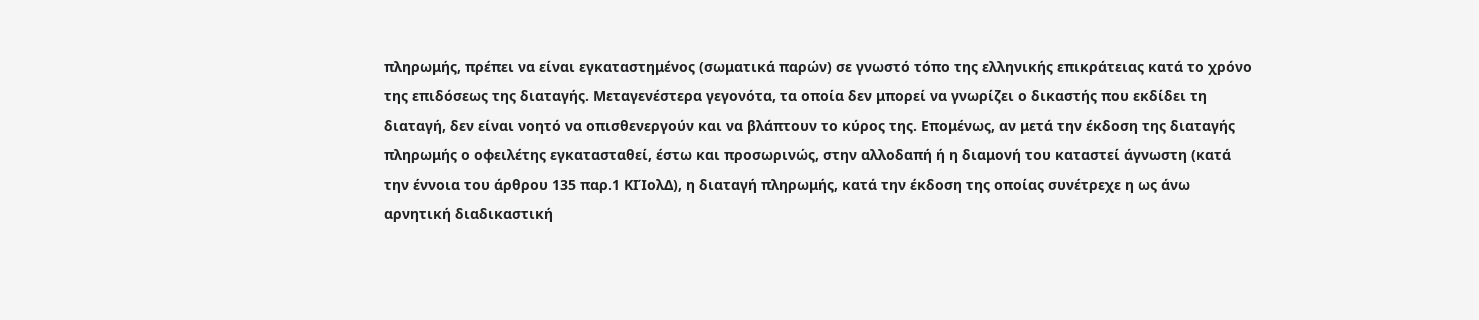πληρωμής, πρέπει να είναι εγκαταστημένος (σωματικά παρών) σε γνωστό τόπο της ελληνικής επικράτειας κατά το χρόνο της επιδόσεως της διαταγής. Μεταγενέστερα γεγονότα, τα οποία δεν μπορεί να γνωρίζει ο δικαστής που εκδίδει τη διαταγή, δεν είναι νοητό να οπισθενεργούν και να βλάπτουν το κύρος της. Επομένως, αν μετά την έκδοση της διαταγής πληρωμής ο οφειλέτης εγκατασταθεί, έστω και προσωρινώς, στην αλλοδαπή ή η διαμονή του καταστεί άγνωστη (κατά την έννοια του άρθρου 135 παρ.1 ΚΙΊολΔ), η διαταγή πληρωμής, κατά την έκδοση της οποίας συνέτρεχε η ως άνω αρνητική διαδικαστική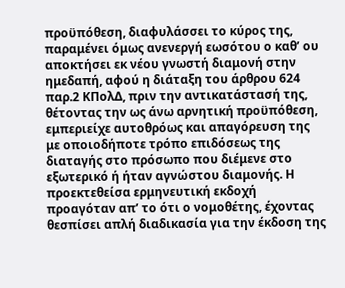προϋπόθεση, διαφυλάσσει το κύρος της, παραμένει όμως ανενεργή εωσότου ο καθ’ ου αποκτήσει εκ νέου γνωστή διαμονή στην ημεδαπή, αφού η διάταξη του άρθρου 624 παρ.2 ΚΠολΔ, πριν την αντικατάστασή της, θέτοντας την ως άνω αρνητική προϋπόθεση, εμπεριείχε αυτοθρόως και απαγόρευση της με οποιοδήποτε τρόπο επιδόσεως της διαταγής στο πρόσωπο που διέμενε στο εξωτερικό ή ήταν αγνώστου διαμονής. Η προεκτεθείσα ερμηνευτική εκδοχή προαγόταν απ’ το ότι ο νομοθέτης, έχοντας θεσπίσει απλή διαδικασία για την έκδοση της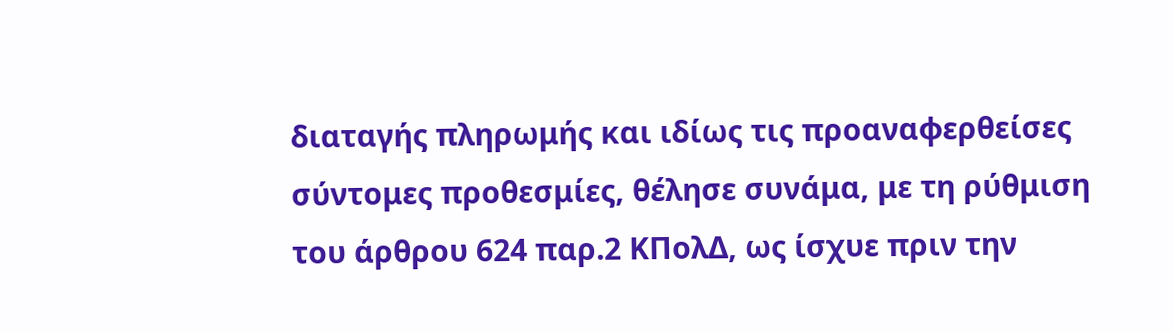διαταγής πληρωμής και ιδίως τις προαναφερθείσες σύντομες προθεσμίες, θέλησε συνάμα, με τη ρύθμιση του άρθρου 624 παρ.2 ΚΠολΔ, ως ίσχυε πριν την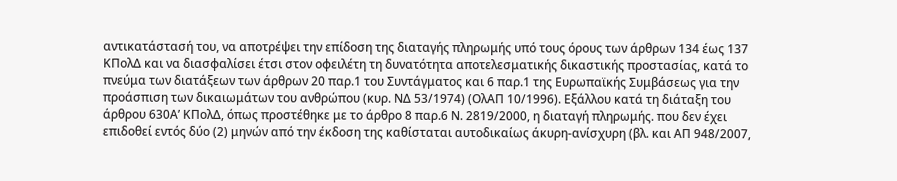αντικατάστασή του, να αποτρέψει την επίδοση της διαταγής πληρωμής υπό τους όρους των άρθρων 134 έως 137 ΚΠολΔ και να διασφαλίσει έτσι στον οφειλέτη τη δυνατότητα αποτελεσματικής δικαστικής προστασίας, κατά το πνεύμα των διατάξεων των άρθρων 20 παρ.1 του Συντάγματος και 6 παρ.1 της Ευρωπαϊκής Συμβάσεως για την προάσπιση των δικαιωμάτων του ανθρώπου (κυρ. ΝΔ 53/1974) (ΟλΑΠ 10/1996). Εξάλλου κατά τη διάταξη του άρθρου 630Α’ ΚΠολΔ, όπως προστέθηκε με το άρθρο 8 παρ.6 Ν. 2819/2000, η διαταγή πληρωμής. που δεν έχει επιδοθεί εντός δύο (2) μηνών από την έκδοση της καθίσταται αυτοδικαίως άκυρη-ανίσχυρη (βλ. και ΑΠ 948/2007,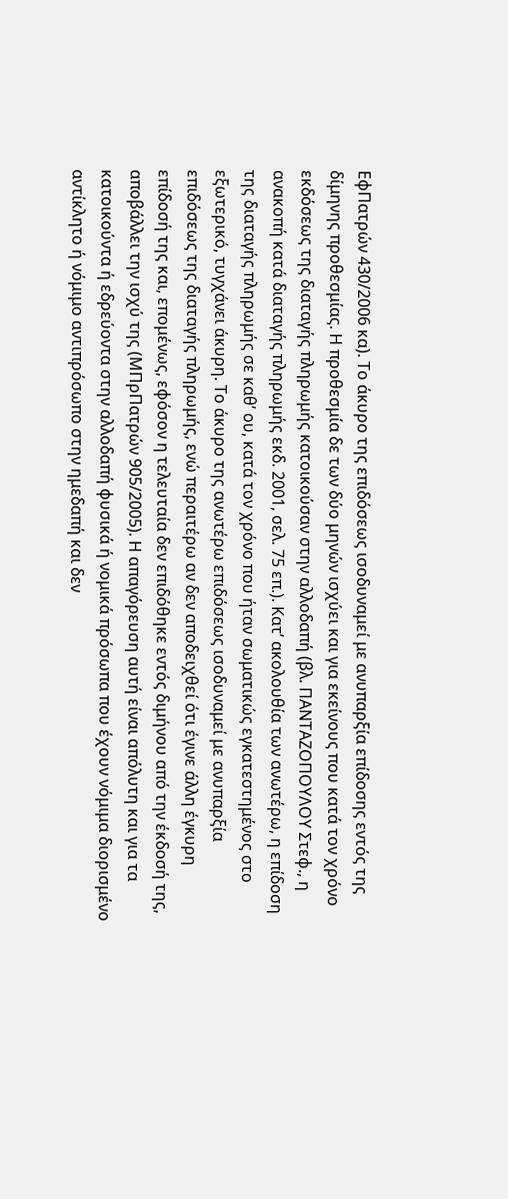ΕφΠατρών 430/2006 κα). Το άκυρο της επιδόσεως ισοδυναμεί με ανυπαρξία επίδοσης εντός της δίμηνης προθεσμίας. Η προθεσμία δε των δύο μηνών ισχύει και για εκείνους που κατά τον χρόνο εκδόσεως της διαταγής πληρωμής κατοικούσαν στην αλλοδαπή (βλ. ΠΑΝΤΑΖΟΠΟΥΛΟΥ Στεφ., η ανακοπή κατά διαταγής πληρωμής εκδ. 2001, σελ. 75 επ.). Κατ’ ακολουθία των ανωτέρω, η επίδοση της διαταγής πληρωμής σε καθ’ ου, κατά τον χρόνο που ήταν σωματικώς εγκατεστημένος στο εξωτερικό, τυγχάνει άκυρη. Το άκυρο της ανωτέρω επιδόσεως ισοδυναμεί με ανυπαρξία επιδόσεως της διαταγής πληρωμής, ενώ περαιτέρω αν δεν αποδειχθεί ότι έγινε άλλη έγκυρη επίδοσή της και, επομένως, εφόσον η τελευταία δεν επιδόθηκε εντός διμήνου από την έκδοσή της, αποβάλλει την ισχύ της (ΜΠρΠατρών 905/2005). Η απαγόρευση αυτή είναι απόλυτη και για τα κατοικούντα ή εδρεύοντα στην αλλοδαπή φυσικά ή νομικά πρόσωπα που έχουν νόμιμα διορισμένο αντίκλητο ή νόμιμο αντιπρόσωπο στην ημεδαπή και δεν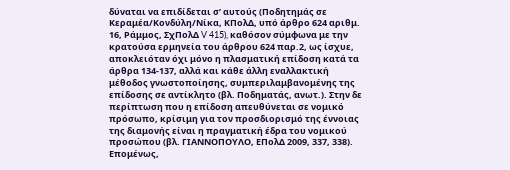δύναται να επιδίδεται σ’ αυτούς (Ποδητημάς σε Κεραμέα/Κονδύλη/Νίκα, ΚΠολΔ, υπό άρθρο 624 αριθμ. 16, Ράμμος, ΣχΠολΔ V 415), καθόσον σύμφωνα με την κρατούσα ερμηνεία του άρθρου 624 παρ.2, ως ίσχυε, αποκλειόταν όχι μόνο η πλασματική επίδοση κατά τα άρθρα 134-137, αλλά και κάθε άλλη εναλλακτική μέθοδος γνωστοποίησης, συμπεριλαμβανομένης της επίδοσης σε αντίκλητο (βλ. Ποδηματάς, ανωτ.). Στην δε περίπτωση που η επίδοση απευθύνεται σε νομικό πρόσωπο, κρίσιμη για τον προσδιορισμό της έννοιας της διαμονής είναι η πραγματική έδρα του νομικού προσώπου (βλ. ΓΙΑΝΝΟΠΟΥΛΟ, ΕΠολΔ 2009, 337, 338). Επομένως,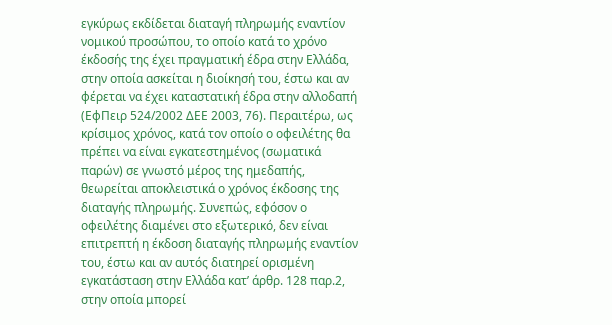εγκύρως εκδίδεται διαταγή πληρωμής εναντίον νομικού προσώπου, το οποίο κατά το χρόνο έκδοσής της έχει πραγματική έδρα στην Ελλάδα, στην οποία ασκείται η διοίκησή του, έστω και αν φέρεται να έχει καταστατική έδρα στην αλλοδαπή (ΕφΠειρ 524/2002 ΔΕΕ 2003, 76). Περαιτέρω, ως κρίσιμος χρόνος, κατά τον οποίο ο οφειλέτης θα πρέπει να είναι εγκατεστημένος (σωματικά παρών) σε γνωστό μέρος της ημεδαπής, θεωρείται αποκλειστικά ο χρόνος έκδοσης της διαταγής πληρωμής. Συνεπώς, εφόσον ο οφειλέτης διαμένει στο εξωτερικό, δεν είναι επιτρεπτή η έκδοση διαταγής πληρωμής εναντίον του, έστω και αν αυτός διατηρεί ορισμένη εγκατάσταση στην Ελλάδα κατ’ άρθρ. 128 παρ.2, στην οποία μπορεί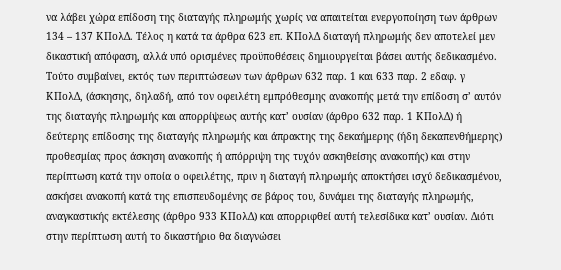να λάβει χώρα επίδοση της διαταγής πληρωμής χωρίς να απαιτείται ενεργοποίηση των άρθρων 134 – 137 ΚΠολΔ. Τέλος η κατά τα άρθρα 623 επ. ΚΠολΔ διαταγή πληρωμής δεν αποτελεί μεν δικαστική απόφαση, αλλά υπό ορισμένες προϋποθέσεις δημιουργείται βάσει αυτής δεδικασμένο. Τούτο συμβαίνει, εκτός των περιπτώσεων των άρθρων 632 παρ. 1 και 633 παρ. 2 εδαφ. γ ΚΠολΔ, (άσκησης, δηλαδή, από τον οφειλέτη εμπρόθεσμης ανακοπής μετά την επίδοση σ’ αυτόν της διαταγής πληρωμής και απορρίψεως αυτής κατ’ ουσίαν (άρθρο 632 παρ. 1 ΚΠολΔ) ή δεύτερης επίδοσης της διαταγής πληρωμής και άπρακτης της δεκαήμερης (ήδη δεκαπενθήμερης) προθεσμίας προς άσκηση ανακοπής ή απόρριψη της τυχόν ασκηθείσης ανακοπής) και στην περίπτωση κατά την οποία ο οφειλέτης, πριν η διαταγή πληρωμής αποκτήσει ισχύ δεδικασμένου, ασκήσει ανακοπή κατά της επισπευδομένης σε βάρος του, δυνάμει της διαταγής πληρωμής, αναγκαστικής εκτέλεσης (άρθρο 933 ΚΠολΔ) και απορριφθεί αυτή τελεσίδικα κατ’ ουσίαν. Διότι στην περίπτωση αυτή το δικαστήριο θα διαγνώσει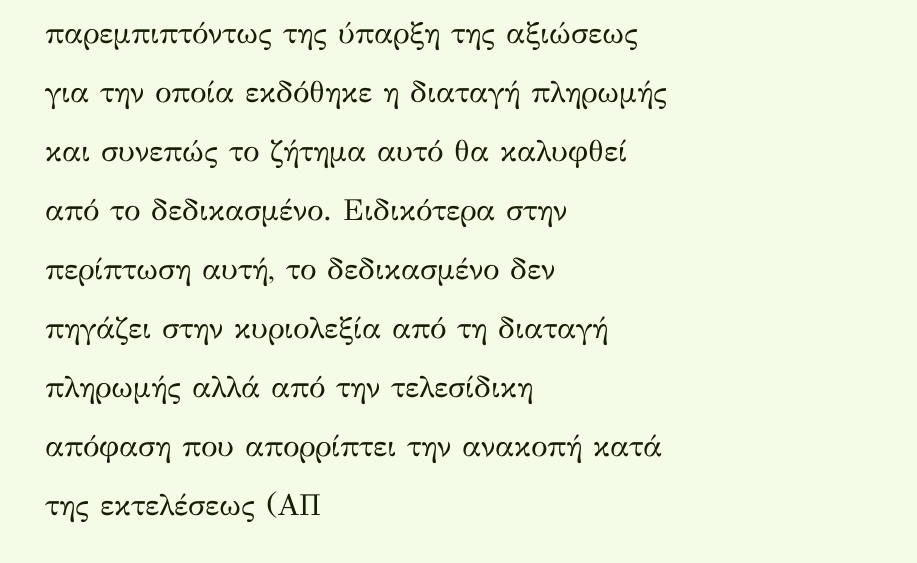παρεμπιπτόντως της ύπαρξη της αξιώσεως για την οποία εκδόθηκε η διαταγή πληρωμής και συνεπώς το ζήτημα αυτό θα καλυφθεί από το δεδικασμένο. Ειδικότερα στην περίπτωση αυτή, το δεδικασμένο δεν πηγάζει στην κυριολεξία από τη διαταγή πληρωμής αλλά από την τελεσίδικη απόφαση που απορρίπτει την ανακοπή κατά της εκτελέσεως (ΑΠ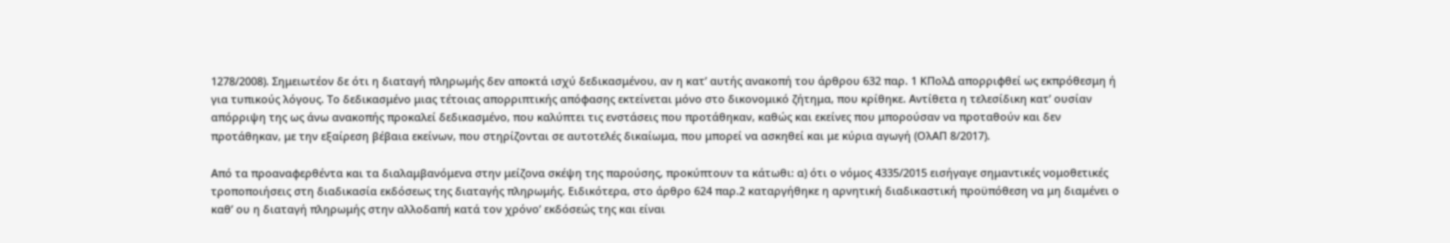1278/2008). Σημειωτέον δε ότι η διαταγή πληρωμής δεν αποκτά ισχύ δεδικασμένου, αν η κατ’ αυτής ανακοπή του άρθρου 632 παρ. 1 ΚΠολΔ απορριφθεί ως εκπρόθεσμη ή για τυπικούς λόγους. Το δεδικασμένο μιας τέτοιας απορριπτικής απόφασης εκτείνεται μόνο στο δικονομικό ζήτημα, που κρίθηκε. Αντίθετα η τελεσίδικη κατ’ ουσίαν απόρριψη της ως άνω ανακοπής προκαλεί δεδικασμένο, που καλύπτει τις ενστάσεις που προτάθηκαν, καθώς και εκείνες που μπορούσαν να προταθούν και δεν προτάθηκαν, με την εξαίρεση βέβαια εκείνων, που στηρίζονται σε αυτοτελές δικαίωμα, που μπορεί να ασκηθεί και με κύρια αγωγή (ΟλΑΠ 8/2017).

Από τα προαναφερθέντα και τα διαλαμβανόμενα στην μείζονα σκέψη της παρούσης, προκύπτουν τα κάτωθι: α) ότι ο νόμος 4335/2015 εισήγαγε σημαντικές νομοθετικές τροποποιήσεις στη διαδικασία εκδόσεως της διαταγής πληρωμής. Ειδικότερα, στο άρθρο 624 παρ.2 καταργήθηκε η αρνητική διαδικαστική προϋπόθεση να μη διαμένει ο καθ’ ου η διαταγή πληρωμής στην αλλοδαπή κατά τον χρόνο’ εκδόσεώς της και είναι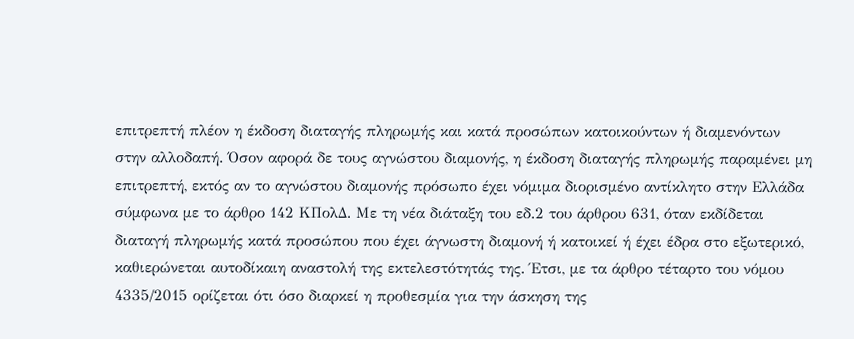επιτρεπτή πλέον η έκδοση διαταγής πληρωμής και κατά προσώπων κατοικούντων ή διαμενόντων στην αλλοδαπή. Όσον αφορά δε τους αγνώστου διαμονής, η έκδοση διαταγής πληρωμής παραμένει μη επιτρεπτή, εκτός αν το αγνώστου διαμονής πρόσωπο έχει νόμιμα διορισμένο αντίκλητο στην Ελλάδα σύμφωνα με το άρθρο 142 ΚΠολΔ. Με τη νέα διάταξη του εδ.2 του άρθρου 631, όταν εκδίδεται διαταγή πληρωμής κατά προσώπου που έχει άγνωστη διαμονή ή κατοικεί ή έχει έδρα στο εξωτερικό, καθιερώνεται αυτοδίκαιη αναστολή της εκτελεστότητάς της. Έτσι, με τα άρθρο τέταρτο του νόμου 4335/2015 ορίζεται ότι όσο διαρκεί η προθεσμία για την άσκηση της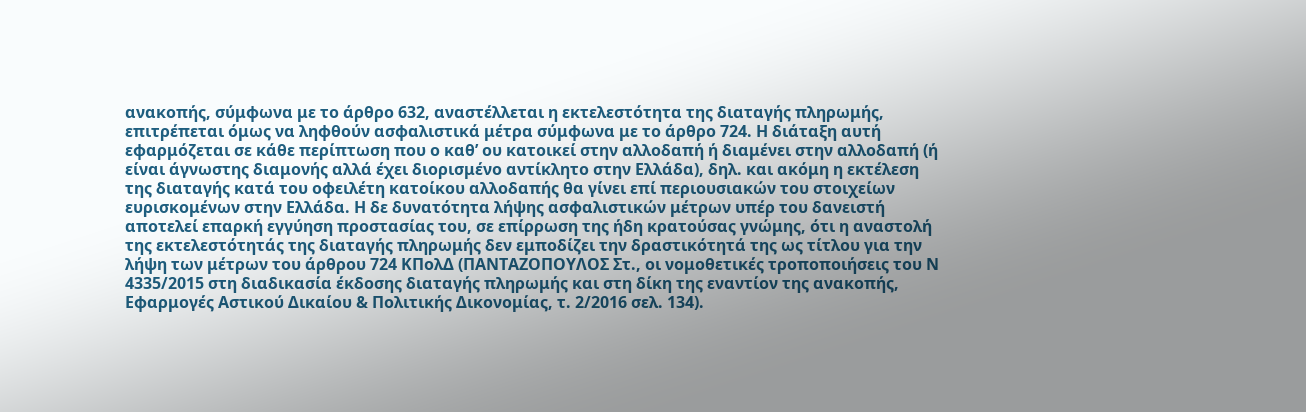ανακοπής, σύμφωνα με το άρθρο 632, αναστέλλεται η εκτελεστότητα της διαταγής πληρωμής, επιτρέπεται όμως να ληφθούν ασφαλιστικά μέτρα σύμφωνα με το άρθρο 724. Η διάταξη αυτή εφαρμόζεται σε κάθε περίπτωση που ο καθ’ ου κατοικεί στην αλλοδαπή ή διαμένει στην αλλοδαπή (ή είναι άγνωστης διαμονής αλλά έχει διορισμένο αντίκλητο στην Ελλάδα), δηλ. και ακόμη η εκτέλεση της διαταγής κατά του οφειλέτη κατοίκου αλλοδαπής θα γίνει επί περιουσιακών του στοιχείων ευρισκομένων στην Ελλάδα. Η δε δυνατότητα λήψης ασφαλιστικών μέτρων υπέρ του δανειστή αποτελεί επαρκή εγγύηση προστασίας του, σε επίρρωση της ήδη κρατούσας γνώμης, ότι η αναστολή της εκτελεστότητάς της διαταγής πληρωμής δεν εμποδίζει την δραστικότητά της ως τίτλου για την λήψη των μέτρων του άρθρου 724 ΚΠολΔ (ΠΑΝΤΑΖΟΠΟΥΛΟΣ Στ., οι νομοθετικές τροποποιήσεις του Ν 4335/2015 στη διαδικασία έκδοσης διαταγής πληρωμής και στη δίκη της εναντίον της ανακοπής, Εφαρμογές Αστικού Δικαίου & Πολιτικής Δικονομίας, τ. 2/2016 σελ. 134).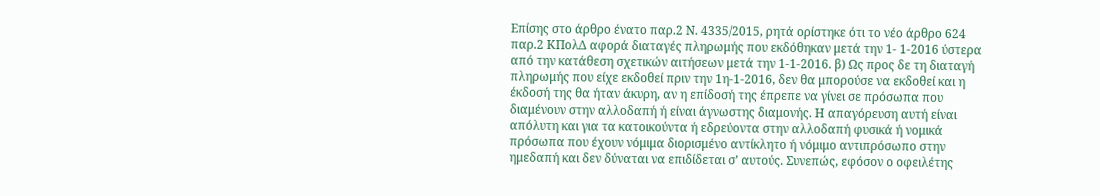Επίσης στο άρθρο ένατο παρ.2 Ν. 4335/2015, ρητά ορίστηκε ότι το νέο άρθρο 624 παρ.2 ΚΠολΔ αφορά διαταγές πληρωμής που εκδόθηκαν μετά την 1- 1-2016 ύστερα από την κατάθεση σχετικών αιτήσεων μετά την 1-1-2016. β) Ως προς δε τη διαταγή πληρωμής που είχε εκδοθεί πριν την 1η-1-2016, δεν θα μπορούσε να εκδοθεί και η έκδοσή της θα ήταν άκυρη, αν η επίδοσή της έπρεπε να γίνει σε πρόσωπα που διαμένουν στην αλλοδαπή ή είναι άγνωστης διαμονής. Η απαγόρευση αυτή είναι απόλυτη και για τα κατοικούντα ή εδρεύοντα στην αλλοδαπή φυσικά ή νομικά πρόσωπα που έχουν νόμιμα διορισμένο αντίκλητο ή νόμιμο αντιπρόσωπο στην ημεδαπή και δεν δύναται να επιδίδεται σ’ αυτούς. Συνεπώς, εφόσον ο οφειλέτης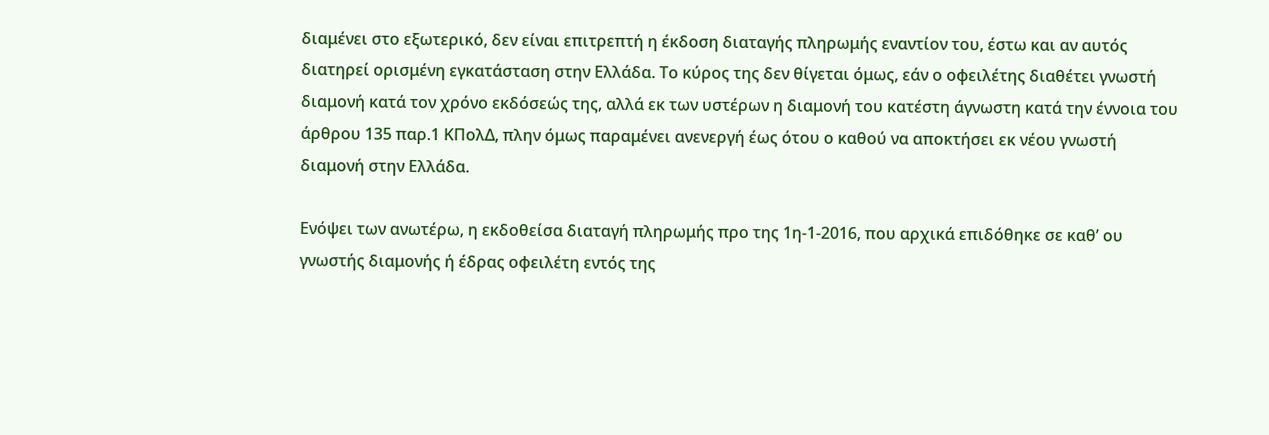διαμένει στο εξωτερικό, δεν είναι επιτρεπτή η έκδοση διαταγής πληρωμής εναντίον του, έστω και αν αυτός διατηρεί ορισμένη εγκατάσταση στην Ελλάδα. Το κύρος της δεν θίγεται όμως, εάν ο οφειλέτης διαθέτει γνωστή διαμονή κατά τον χρόνο εκδόσεώς της, αλλά εκ των υστέρων η διαμονή του κατέστη άγνωστη κατά την έννοια του άρθρου 135 παρ.1 ΚΠολΔ, πλην όμως παραμένει ανενεργή έως ότου ο καθού να αποκτήσει εκ νέου γνωστή διαμονή στην Ελλάδα.

Ενόψει των ανωτέρω, η εκδοθείσα διαταγή πληρωμής προ της 1η-1-2016, που αρχικά επιδόθηκε σε καθ’ ου γνωστής διαμονής ή έδρας οφειλέτη εντός της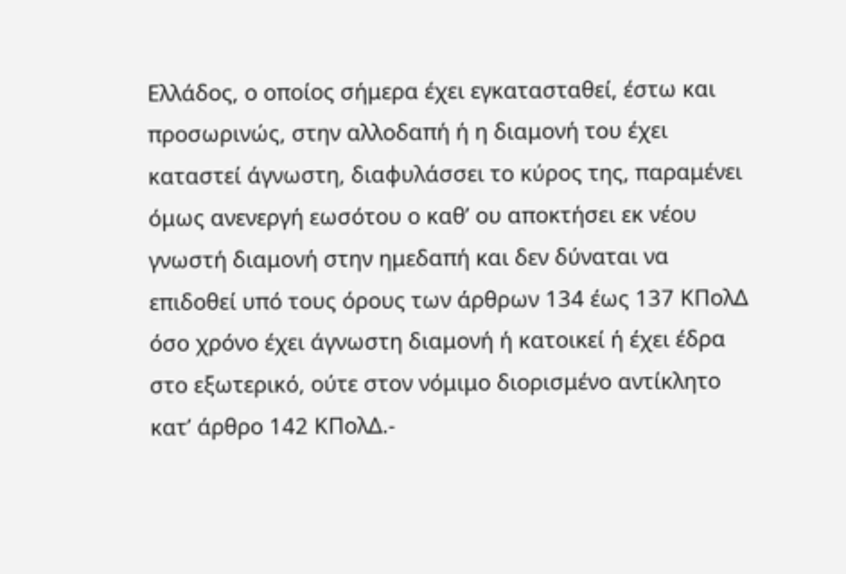Ελλάδος, ο οποίος σήμερα έχει εγκατασταθεί, έστω και προσωρινώς, στην αλλοδαπή ή η διαμονή του έχει καταστεί άγνωστη, διαφυλάσσει το κύρος της, παραμένει όμως ανενεργή εωσότου ο καθ’ ου αποκτήσει εκ νέου γνωστή διαμονή στην ημεδαπή και δεν δύναται να επιδοθεί υπό τους όρους των άρθρων 134 έως 137 ΚΠολΔ όσο χρόνο έχει άγνωστη διαμονή ή κατοικεί ή έχει έδρα στο εξωτερικό, ούτε στον νόμιμο διορισμένο αντίκλητο κατ’ άρθρο 142 ΚΠολΔ.-